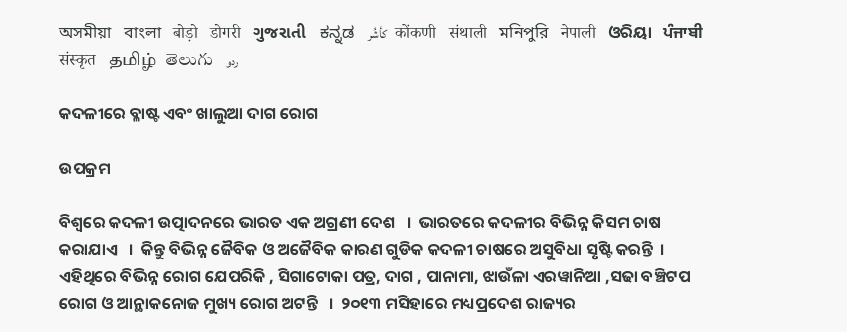অসমীয়া   বাংলা   बोड़ो   डोगरी   ગુજરાતી   ಕನ್ನಡ   كأشُر   कोंकणी   संथाली   মনিপুরি   नेपाली   ଓରିୟା   ਪੰਜਾਬੀ   संस्कृत   தமிழ்  తెలుగు   ردو

କଦଳୀରେ ବ୍ଳାଷ୍ଟ ଏବଂ ଖାଲୁଆ ଦାଗ ରୋଗ

ଉପକ୍ରମ

ବିଶ୍ଵରେ କଦଳୀ ଉତ୍ପାଦନରେ ଭାରତ ଏକ ଅଗ୍ରଣୀ ଦେଶ   ।  ଭାରତରେ କଦଳୀର ବିଭିନ୍ନ କିସମ ଚାଷ କରାଯାଏ   ।  କିନ୍ତୁ ବିଭିନ୍ନ ଜୈବିକ ଓ ଅଜୈବିକ କାରଣ ଗୁଡିକ କଦଳୀ ଚାଷରେ ଅସୁବିଧା ସୃଷ୍ଟି କରନ୍ତି  ।  ଏହିଥିରେ ବିଭିନ୍ନ ରୋଗ ଯେପରିକି , ସିଗାଟୋକା ପତ୍ର, ଦାଗ , ପାନାମା, ଝାଉଁଳା ଏରୱାନିଆ ,ସଢା ବଞ୍ଚିଟପ ରୋଗ ଓ ଆନ୍ଥାକନୋଜ ମୁଖ୍ୟ ରୋଗ ଅଟନ୍ତି   ।  ୨୦୧୩ ମସିହାରେ ମଧ୍ୟପ୍ରଦେଶ ରାଜ୍ୟର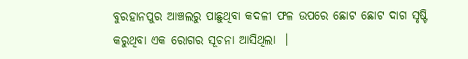ବୁରହାନପୁର ଆଞ୍ଚଲରୁ ପାଛୁଥିବା କଦଳୀ ଫଳ ଉପରେ ଛୋଟ ଛୋଟ ଦାଗ ସୃଷ୍ଟି କରୁଥିବା ଏକ ରୋଗର ସୂଚନା ଆସିଥିଲା  ।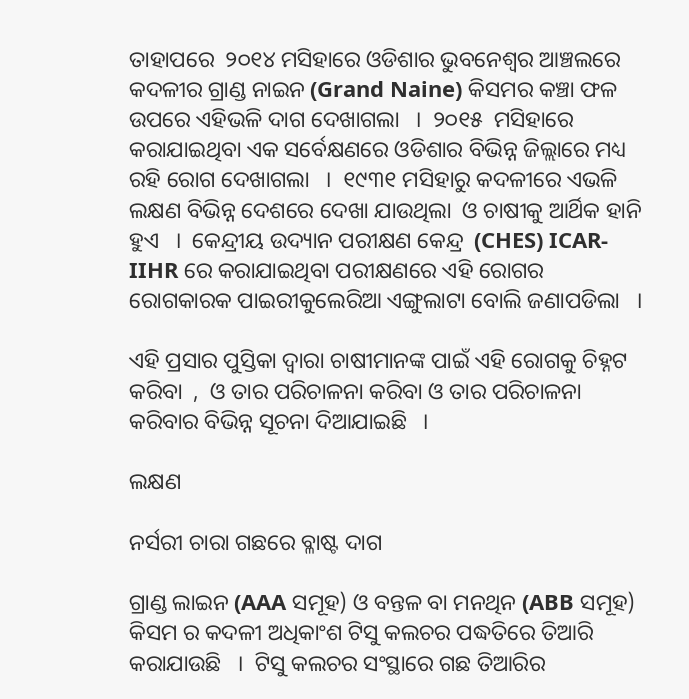ତାହାପରେ  ୨୦୧୪ ମସିହାରେ ଓଡିଶାର ଭୁବନେଶ୍ଵର ଆଞ୍ଚଲରେ କଦଳୀର ଗ୍ରାଣ୍ଡ ନାଇନ (Grand Naine) କିସମର କଞ୍ଚା ଫଳ ଉପରେ ଏହିଭଳି ଦାଗ ଦେଖାଗଲା   ।  ୨୦୧୫  ମସିହାରେ କରାଯାଇଥିବା ଏକ ସର୍ବେକ୍ଷଣରେ ଓଡିଶାର ବିଭିନ୍ନ ଜିଲ୍ଲାରେ ମଧ୍ୟ ରହି ରୋଗ ଦେଖାଗଲା   ।  ୧୯୩୧ ମସିହାରୁ କଦଳୀରେ ଏଭଳି ଲକ୍ଷଣ ବିଭିନ୍ନ ଦେଶରେ ଦେଖା ଯାଉଥିଲା  ଓ ଚାଷୀକୁ ଆର୍ଥିକ ହାନି ହୁଏ   ।  କେନ୍ଦ୍ରୀୟ ଉଦ୍ୟାନ ପରୀକ୍ଷଣ କେନ୍ଦ୍ର  (CHES) ICAR-IIHR ରେ କରାଯାଇଥିବା ପରୀକ୍ଷଣରେ ଏହି ରୋଗର ରୋଗକାରକ ପାଇରୀକୁଲେରିଆ ଏଙ୍ଗୁଲାଟା ବୋଲି ଜଣାପଡିଲା   ।

ଏହି ପ୍ରସାର ପୁସ୍ତିକା ଦ୍ଵାରା ଚାଷୀମାନଙ୍କ ପାଇଁ ଏହି ରୋଗକୁ ଚିହ୍ନଟ କରିବା  ,  ଓ ତାର ପରିଚାଳନା କରିବା ଓ ତାର ପରିଚାଳନା କରିବାର ବିଭିନ୍ନ ସୂଚନା ଦିଆଯାଇଛି   ।

ଲକ୍ଷଣ

ନର୍ସରୀ ଚାରା ଗଛରେ ବ୍ଳାଷ୍ଟ ଦାଗ

ଗ୍ରାଣ୍ଡ ଲାଇନ (AAA ସମୂହ) ଓ ବନ୍ତଳ ବା ମନଥିନ (ABB ସମୂହ) କିସମ ର କଦଳୀ ଅଧିକାଂଶ ଟିସୁ କଲଚର ପଦ୍ଧତିରେ ତିଆରି କରାଯାଉଛି   ।  ଟିସୁ କଲଚର ସଂସ୍ଥାରେ ଗଛ ତିଆରିର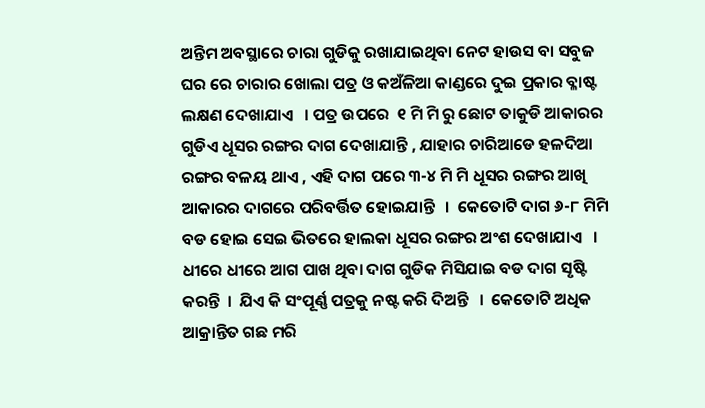ଅନ୍ତିମ ଅବସ୍ଥାରେ ଚାରା ଗୁଡିକୁ ରଖାଯାଇଥିବା ନେଟ ହାଉସ ବା ସବୁଜ ଘର ରେ ଚାରାର ଖୋଲା ପତ୍ର ଓ କଅଁଳିଆ କାଣ୍ଡରେ ଦୁଇ ପ୍ରକାର ବ୍ଳାଷ୍ଟ ଲକ୍ଷଣ ଦେଖାଯାଏ   । ପତ୍ର ଉପରେ  ୧ ମି ମି ରୁ ଛୋଟ ତାକୁଡି ଆକାରର ଗୁଡିଏ ଧୂସର ରଙ୍ଗର ଦାଗ ଦେଖାଯାନ୍ତି , ଯାହାର ଚାରିଆଡେ ହଳଦିଆ ରଙ୍ଗର ବଳୟ ଥାଏ , ଏହି ଦାଗ ପରେ ୩-୪ ମି ମି ଧୂସର ରଙ୍ଗର ଆଖି ଆକାରର ଦାଗରେ ପରିବର୍ତ୍ତିତ ହୋଇଯାନ୍ତି   ।  କେତୋଟି ଦାଗ ୬-୮ ମିମି ବଡ ହୋଇ ସେଇ ଭିତରେ ହାଲକା ଧୂସର ରଙ୍ଗର ଅଂଶ ଦେଖାଯାଏ   । ଧୀରେ ଧୀରେ ଆଗ ପାଖ ଥିବା ଦାଗ ଗୁଡିକ ମିସିଯାଇ ବଡ ଦାଗ ସୃଷ୍ଟି କରନ୍ତି  ।  ଯିଏ କି ସଂପୂର୍ଣ୍ଣ ପତ୍ରକୁ ନଷ୍ଟ କରି ଦିଅନ୍ତି   ।  କେତୋଟି ଅଧିକ ଆକ୍ରାନ୍ତିତ ଗଛ ମରି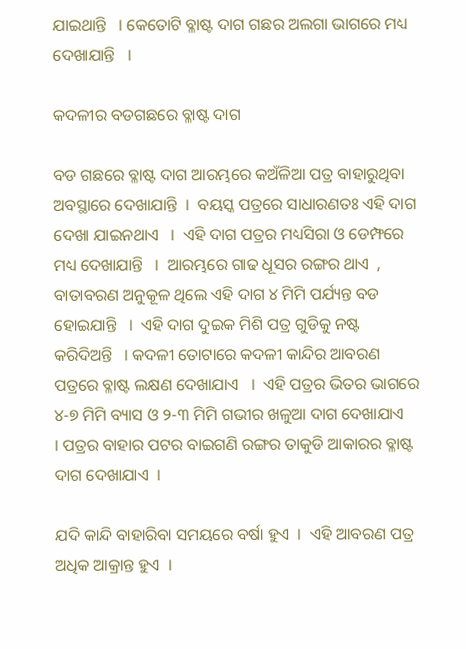ଯାଇଥାନ୍ତି   । କେତୋଟି ବ୍ଳାଷ୍ଟ ଦାଗ ଗଛର ଅଲଗା ଭାଗରେ ମଧ୍ୟ ଦେଖାଯାନ୍ତି   ।

କଦଳୀର ବଡଗଛରେ ବ୍ଳାଷ୍ଟ ଦାଗ

ବଡ ଗଛରେ ବ୍ଳାଷ୍ଟ ଦାଗ ଆରମ୍ଭରେ କଅଁଳିଆ ପତ୍ର ବାହାରୁଥିବା ଅବସ୍ଥାରେ ଦେଖାଯାନ୍ତି  ।  ବୟସ୍କ ପତ୍ରରେ ସାଧାରଣତଃ ଏହି ଦାଗ ଦେଖା ଯାଇନଥାଏ   ।  ଏହି ଦାଗ ପତ୍ରର ମଧ୍ୟସିରା ଓ ଡେମ୍ଫରେ ମଧ୍ୟ ଦେଖାଯାନ୍ତି   ।  ଆରମ୍ଭରେ ଗାଢ ଧୂସର ରଙ୍ଗର ଥାଏ  , ବାତାବରଣ ଅନୁକୂଳ ଥିଲେ ଏହି ଦାଗ ୪ ମିମି ପର୍ଯ୍ୟନ୍ତ ବଡ ହୋଇଯାନ୍ତି   ।  ଏହି ଦାଗ ଦୁଇକ ମିଶି ପତ୍ର ଗୁଡିକୁ ନଷ୍ଟ କରିଦିଅନ୍ତି   । କଦଳୀ ତୋଟାରେ କଦଳୀ କାନ୍ଦିର ଆବରଣ ପତ୍ରରେ ବ୍ଳାଷ୍ଟ ଲକ୍ଷଣ ଦେଖାଯାଏ   ।  ଏହି ପତ୍ରର ଭିତର ଭାଗରେ  ୪-୭ ମିମି ବ୍ୟାସ ଓ ୨-୩ ମିମି ଗଭୀର ଖଳୁଆ ଦାଗ ଦେଖାଯାଏ   । ପତ୍ରର ବାହାର ପଟର ବାଇଗଣି ରଙ୍ଗର ତାକୁଡି ଆକାରର ବ୍ଳାଷ୍ଟ ଦାଗ ଦେଖାଯାଏ  ।

ଯଦି କାନ୍ଦି ବାହାରିବା ସମୟରେ ବର୍ଷା ହୁଏ  ।  ଏହି ଆବରଣ ପତ୍ର ଅଧିକ ଆକ୍ରାନ୍ତ ହୁଏ  ।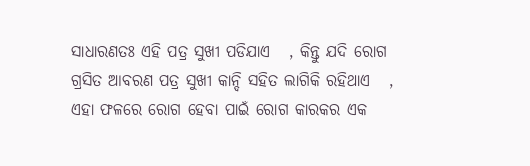ସାଧାରଣତଃ ଏହି ପତ୍ର ସୁଖୀ ପଡିଯାଏ   , କିନ୍ତୁ ଯଦି ରୋଗ ଗ୍ରସିତ ଆବରଣ ପତ୍ର ସୁଖୀ କାନ୍ଦି ସହିତ ଲାଗିକି ରହିଥାଏ   , ଏହା ଫଳରେ ରୋଗ ହେବା ପାଇଁ ରୋଗ କାରକର ଏକ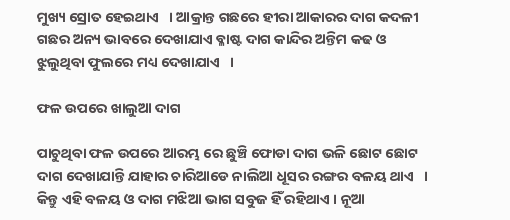ମୁଖ୍ୟ ସ୍ରୋତ ହେଇଥାଏ   । ଆକ୍ରାନ୍ତ ଗଛରେ ହୀରା ଆକାରର ଦାଗ କଦଳୀ ଗଛର ଅନ୍ୟ ଭାବରେ ଦେଖାଯାଏ ବ୍ଳାଷ୍ଟ ଦାଗ କାନ୍ଦିର ଅନ୍ତିମ କଢ ଓ ଝୁଲୁଥିବା ଫୁଲରେ ମଧ୍ୟ ଦେଖାଯାଏ   ।

ଫଳ ଉପରେ ଖାଲୁଆ ଦାଗ

ପାଚୁଥିବା ଫଳ ଉପରେ ଆରମ୍ଭ ରେ ଛୁଞ୍ଚି ଫୋଡା ଦାଗ ଭଳି ଛୋଟ ଛୋଟ ଦାଗ ଦେଖାଯାନ୍ତି ଯାହାର ଚାରିଆଡେ ନାଲିଆ ଧୂସର ରଙ୍ଗର ବଳୟ ଥାଏ   ।  କିନ୍ତୁ ଏହି ବଳୟ ଓ ଦାଗ ମଝିଆ ଭାଗ ସବୁଜ ହିଁ ରହିଥାଏ । ନୂଆ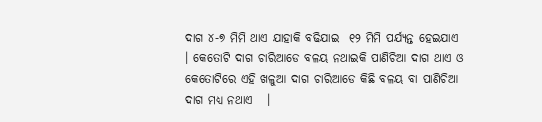ଦାଗ ୪-୭ ମିମି ଥାଏ ଯାହାକି ବଢିଯାଇ  ୧୨ ମିମି ପର୍ଯ୍ୟନ୍ତ ହେଇଯାଏ   । କେତୋଟି ଦାଗ ଚାରିଆଡେ ବଳୟ ନଥାଇକି ପାଣିଚିଆ ଦାଗ ଥାଏ ଓ କେତୋଟିରେ ଏହି ଖଳୁଆ ଦାଗ ଚାରିଆଡେ କିଛି ବଳୟ ବା ପାଣିଚିଆ ଦାଗ ମଧ୍ୟ ନଥାଏ   ।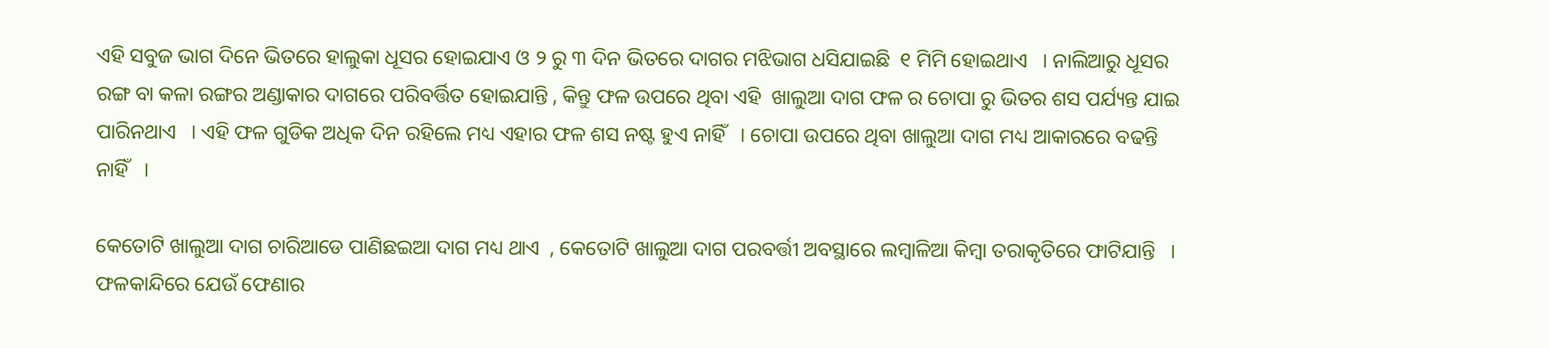ଏହି ସବୁଜ ଭାଗ ଦିନେ ଭିତରେ ହାଲୁକା ଧୂସର ହୋଇଯାଏ ଓ ୨ ରୁ ୩ ଦିନ ଭିତରେ ଦାଗର ମଝିଭାଗ ଧସିଯାଇଛି  ୧ ମିମି ହୋଇଥାଏ   । ନାଲିଆରୁ ଧୂସର ରଙ୍ଗ ବା କଳା ରଙ୍ଗର ଅଣ୍ଡାକାର ଦାଗରେ ପରିବର୍ତ୍ତିତ ହୋଇଯାନ୍ତି , କିନ୍ତୁ ଫଳ ଉପରେ ଥିବା ଏହି  ଖାଲୁଆ ଦାଗ ଫଳ ର ଚୋପା ରୁ ଭିତର ଶସ ପର୍ଯ୍ୟନ୍ତ ଯାଇ ପାରିନଥାଏ   । ଏହି ଫଳ ଗୁଡିକ ଅଧିକ ଦିନ ରହିଲେ ମଧ୍ୟ ଏହାର ଫଳ ଶସ ନଷ୍ଟ ହୁଏ ନାହିଁ   । ଚୋପା ଉପରେ ଥିବା ଖାଲୁଆ ଦାଗ ମଧ୍ୟ ଆକାରରେ ବଢନ୍ତି ନାହିଁ   ।

କେତୋଟି ଖାଲୁଆ ଦାଗ ଚାରିଆଡେ ପାଣିଛଇଆ ଦାଗ ମଧ୍ୟ ଥାଏ  , କେତୋଟି ଖାଲୁଆ ଦାଗ ପରବର୍ତ୍ତୀ ଅବସ୍ଥାରେ ଲମ୍ବାଳିଆ କିମ୍ବା ତରାକୃତିରେ ଫାଟିଯାନ୍ତି   । ଫଳକାନ୍ଦିରେ ଯେଉଁ ଫେଣାର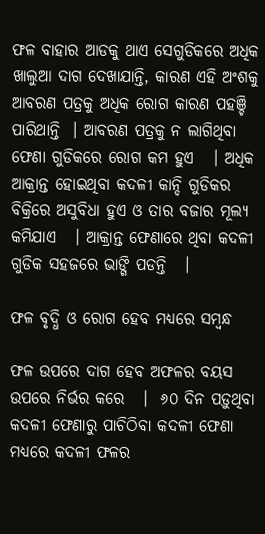ଫଳ ବାହାର ଆଡକୁ ଥାଏ ସେଗୁଡିକରେ ଅଧିକ ଖାଲୁଆ ଦାଗ ଦେଖାଯାନ୍ତି, କାରଣ ଏହି ଅଂଶକୁ ଆବରଣ ପତ୍ରକୁ ଅଧିକ ରୋଗ କାରଣ ପହଞ୍ଚି ପାରିଥାନ୍ତି  । ଆବରଣ ପତ୍ରକୁ ନ ଲାଗିଥିବା ଫେଣା ଗୁଡିକରେ ରୋଗ କମ ହୁଏ   । ଅଧିକ ଆକ୍ରାନ୍ତ ହୋଇଥିବା କଦଳୀ କାନ୍ଦି ଗୁଡିକର ବିକ୍ରିରେ ଅସୁବିଧା ହୁଏ ଓ ତାର ବଜାର ମୂଲ୍ୟ କମିଯାଏ   । ଆକ୍ରାନ୍ତ ଫେଣାରେ ଥିବା କଦଳୀ ଗୁଡିକ ସହଜରେ ଭାଙ୍ଗି ପଡନ୍ତି   ।

ଫଳ ବୃଦ୍ଧି ଓ ରୋଗ ହେବ ମଧ୍ୟରେ ସମ୍ବନ୍ଧ

ଫଳ ଉପରେ ଦାଗ ହେବ ଅଫଳର ବୟସ ଉପରେ ନିର୍ଭର କରେ   ।  ୬୦ ଦିନ ପଡ଼ୁଥିବା କଦଳୀ ଫେଣାରୁ ପାଚିଠିବା କଦଳୀ ଫେଣା ମଧ୍ୟରେ କଦଳୀ ଫଳର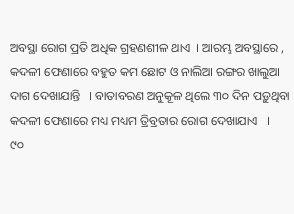ଅବସ୍ଥା ରୋଗ ପ୍ରତି ଅଧିକ ଗ୍ରହଣଶୀଳ ଥାଏ  । ଆରମ୍ଭ ଅବସ୍ଥାରେ , କଦଳୀ ଫେଣାରେ ବହୁତ କମ ଛୋଟ ଓ ନାଲିଆ ରଙ୍ଗର ଖାଲୁଆ ଦାଗ ଦେଖାଯାନ୍ତି   । ବାତାବରଣ ଅନୁକୂଳ ଥିଲେ ୩୦ ଦିନ ପଡ଼ୁଥିବା କଦଳୀ ଫେଣାରେ ମଧ୍ୟ ମଧ୍ୟମ ତ୍ରିବ୍ରତାର ରୋଗ ଦେଖାଯାଏ   ।   ୯୦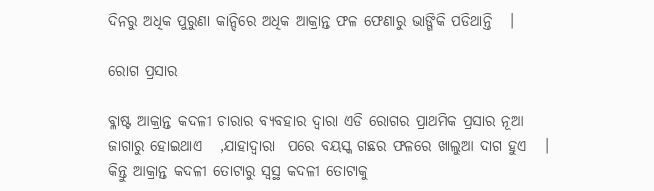ଦିନରୁ ଅଧିକ ପୁରୁଣା କାନ୍ଦିରେ ଅଧିକ ଆକ୍ରାନ୍ତ ଫଳ ଫେଣାରୁ ଭାଙ୍ଗିକି ପଡିଥାନ୍ତି   ।

ରୋଗ ପ୍ରସାର

ବ୍ଳାଷ୍ଟ ଆକ୍ରାନ୍ତ କଦଳୀ ଚାରାର ବ୍ୟବହାର ଦ୍ଵାରା ଏଡି ରୋଗର ପ୍ରାଥମିକ ପ୍ରସାର ନୂଆ ଜାଗାରୁ ହୋଇଥାଏ   ,ଯାହାଦ୍ଵାରା  ପରେ ବୟସ୍କ ଗଛର ଫଳରେ ଖାଲୁଆ ଦାଗ ହୁଏ   ।  କିନ୍ତୁ ଆକ୍ରାନ୍ତ କଦଳୀ ତୋଟାରୁ ସ୍ଵସ୍ଥ କଦଳୀ ତୋଟାକୁ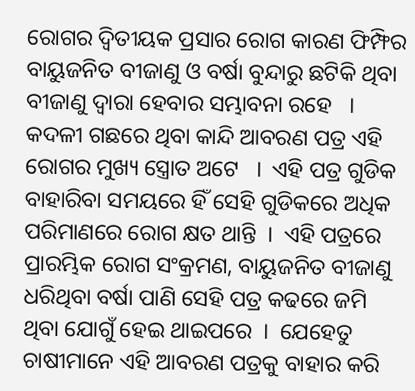ରୋଗର ଦ୍ଵିତୀୟକ ପ୍ରସାର ରୋଗ କାରଣ ଫିମ୍ଫିର ବାୟୁଜନିତ ବୀଜାଣୁ ଓ ବର୍ଷା ବୁନ୍ଦାରୁ ଛଟିକି ଥିବା ବୀଜାଣୁ ଦ୍ଵାରା ହେବାର ସମ୍ଭାବନା ରହେ   । କଦଳୀ ଗଛରେ ଥିବା କାନ୍ଦି ଆବରଣ ପତ୍ର ଏହି ରୋଗର ମୁଖ୍ୟ ସ୍ତ୍ରୋତ ଅଟେ   ।  ଏହି ପତ୍ର ଗୁଡିକ ବାହାରିବା ସମୟରେ ହିଁ ସେହି ଗୁଡିକରେ ଅଧିକ ପରିମାଣରେ ରୋଗ କ୍ଷତ ଥାନ୍ତି  ।  ଏହି ପତ୍ରରେ ପ୍ରାରମ୍ଭିକ ରୋଗ ସଂକ୍ରମଣ, ବାୟୁଜନିତ ବୀଜାଣୁ ଧରିଥିବା ବର୍ଷା ପାଣି ସେହି ପତ୍ର କଢରେ ଜମି ଥିବା ଯୋଗୁଁ ହେଇ ଥାଇପରେ  ।  ଯେହେତୁ ଚାଷୀମାନେ ଏହି ଆବରଣ ପତ୍ରକୁ ବାହାର କରି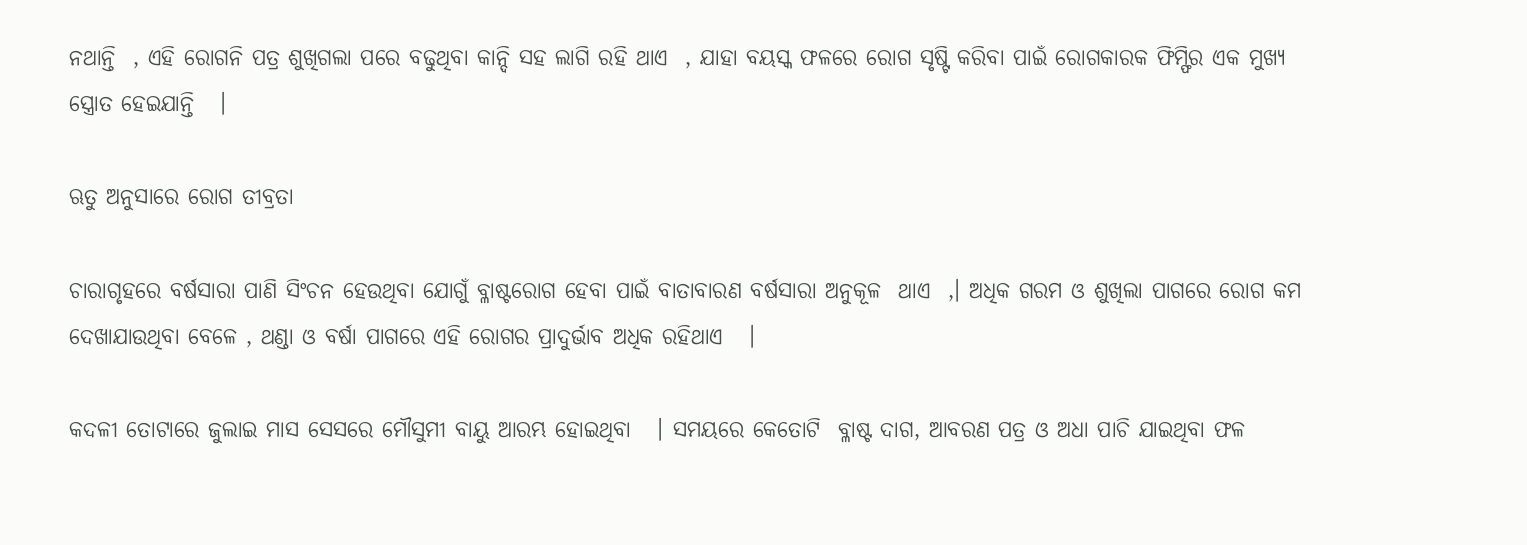ନଥାନ୍ତି  , ଏହି ରୋଗନି ପତ୍ର ଶୁଖିଗଲା ପରେ ବଢୁଥିବା କାନ୍ଦି ସହ ଲାଗି ରହି ଥାଏ  , ଯାହା ବୟସ୍କ ଫଳରେ ରୋଗ ସୃଷ୍ଟି କରିବା ପାଇଁ ରୋଗକାରକ ଫିମ୍ଫିର ଏକ ମୁଖ୍ୟ ସ୍ତ୍ରୋତ ହେଇଯାନ୍ତି   ।

ଋତୁ ଅନୁସାରେ ରୋଗ ତୀବ୍ରତା

ଚାରାଗୃହରେ ବର୍ଷସାରା ପାଣି ସିଂଚନ ହେଉଥିବା ଯୋଗୁଁ ବ୍ଳାଷ୍ଟରୋଗ ହେବା ପାଇଁ ବାତାବାରଣ ବର୍ଷସାରା ଅନୁକୂଳ  ଥାଏ  ,। ଅଧିକ ଗରମ ଓ ଶୁଖିଲା ପାଗରେ ରୋଗ କମ ଦେଖାଯାଉଥିବା ବେଳେ , ଥଣ୍ଡା ଓ ବର୍ଷା ପାଗରେ ଏହି ରୋଗର ପ୍ରାଦୁର୍ଭାବ ଅଧିକ ରହିଥାଏ   ।

କଦଳୀ ତୋଟାରେ ଜୁଲାଇ ମାସ ସେସରେ ମୌସୁମୀ ବାୟୁ ଆରମ୍ଭ ହୋଇଥିବା   । ସମୟରେ କେତୋଟି  ବ୍ଳାଷ୍ଟ ଦାଗ, ଆବରଣ ପତ୍ର ଓ ଅଧା ପାଚି ଯାଇଥିବା ଫଳ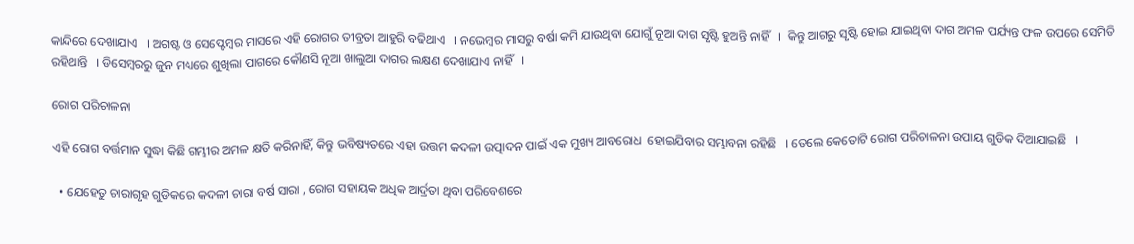କାନ୍ଦିରେ ଦେଖାଯାଏ   । ଅଗଷ୍ଟ ଓ ସେପ୍ଟେମ୍ବର ମାସରେ ଏହି ରୋଗର ତୀବ୍ରତା ଆହୁରି ବଢିଥାଏ   । ନଭେମ୍ବର ମାସରୁ ବର୍ଷା କମି ଯାଉଥିବା ଯୋଗୁଁ ନୂଆ ଦାଗ ସୃଷ୍ଟି ହୁଅନ୍ତି ନାହିଁ   ।  କିନ୍ତୁ ଆଗରୁ ସୃଷ୍ଟି ହୋଇ ଯାଇଥିବା ଦାଗ ଅମଳ ପର୍ଯ୍ୟନ୍ତ ଫଳ ଉପରେ ସେମିତି ରହିଥାନ୍ତି   । ଡିସେମ୍ବରରୁ ଜୁନ ମଧ୍ୟରେ ଶୁଖିଲା ପାଗରେ କୌଣସି ନୂଆ ଖାଲୁଆ ଦାଗର ଲକ୍ଷଣ ଦେଖାଯାଏ ନାହିଁ   ।

ରୋଗ ପରିଚାଳନା

ଏହି ରୋଗ ବର୍ତ୍ତମାନ ସୁଦ୍ଧା କିଛି ଗମ୍ଭୀର ଅମଳ କ୍ଷତି କରିନାହିଁ, କିନ୍ତୁ ଭବିଷ୍ୟତରେ ଏହା ଉତ୍ତମ କଦଳୀ ଉତ୍ପାଦନ ପାଇଁ ଏକ ମୁଖ୍ୟ ଆବରୋଧ  ହୋଇଯିବାର ସମ୍ଭାବନା ରହିଛି   । ତେଲେ କେତୋଟି ରୋଗ ପରିଚାଳନା ଉପାୟ ଗୁଡିକ ଦିଆଯାଇଛି   ।

  • ଯେହେତୁ ଚାରାଗୃହ ଗୁଡିକରେ କଦଳୀ ଚାରା ବର୍ଷ ସାରା , ରୋଗ ସହାୟକ ଅଧିକ ଆର୍ଦ୍ରତା ଥିବା ପରିବେଶରେ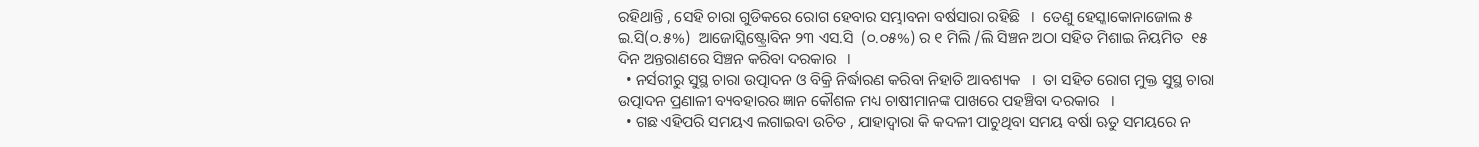ରହିଥାନ୍ତି , ସେହି ଚାରା ଗୁଡିକରେ ରୋଗ ହେବାର ସମ୍ଭାବନା ବର୍ଷସାରା ରହିଛି   ।  ତେଣୁ ହେସ୍କାକୋନାଜୋଲ ୫ ଇ.ସି(୦.୫%)  ଆଜୋସ୍କିଷ୍ଟ୍ରୋବିନ ୨୩ ଏସ.ସି  (୦.୦୫%) ର ୧ ମିଲି /ଲି ସିଞ୍ଚନ ଅଠା ସହିତ ମିଶାଇ ନିୟମିତ  ୧୫ ଦିନ ଅନ୍ତରାଣରେ ସିଞ୍ଚନ କରିବା ଦରକାର   ।
  • ନର୍ସରୀରୁ ସୁସ୍ଥ ଚାରା ଉତ୍ପାଦନ ଓ ବିକ୍ରି ନିର୍ଦ୍ଧାରଣ କରିବା ନିହାତି ଆବଶ୍ୟକ   ।  ତା ସହିତ ରୋଗ ମୁକ୍ତ ସୁସ୍ଥ ଚାରା ଉତ୍ପାଦନ ପ୍ରଣାଳୀ ବ୍ୟବହାରର ଜ୍ଞାନ କୌଶଳ ମଧ୍ୟ ଚାଷୀମାନଙ୍କ ପାଖରେ ପହଞ୍ଚିବା ଦରକାର   ।
  • ଗଛ ଏହିପରି ସମୟଏ ଲଗାଇବା ଉଚିତ , ଯାହାଦ୍ଵାରା କି କଦଳୀ ପାଚୁଥିବା ସମୟ ବର୍ଷା ଋତୁ ସମୟରେ ନ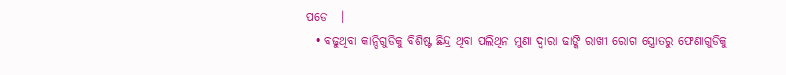ପଡେ   ।
  • ବଢୁଥିବା କାନ୍ଦିଗୁଡିକୁ ବିଶିଷ୍ଟ ଛିନ୍ଦ୍ର ଥିବା ପଲିଥିନ ମୁଣା ଦ୍ଵାରା ଢାଙ୍କି ରାଖୀ ରୋଗ ସ୍ତ୍ରୋତରୁ ଫେଣାଗୁଡିକୁ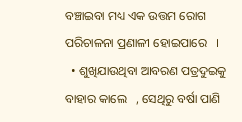ବଞ୍ଚାଇବା ମଧ୍ୟ ଏକ ଉତ୍ତମ ରୋଗ ପରିଚାଳନା ପ୍ରଣାଳୀ ହୋଇପାରେ   ।
  • ଶୁଖିଯାଉଥିବା ଆବରଣ ପତ୍ରଦୁଇକୁ ବାହାର କାଲେ   , ସେଥିରୁ ବର୍ଷା ପାଣି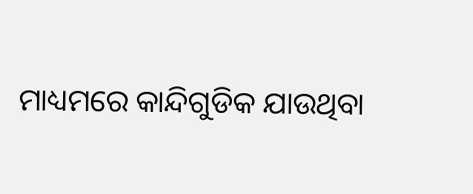ମାଧ୍ୟମରେ କାନ୍ଦିଗୁଡିକ ଯାଉଥିବା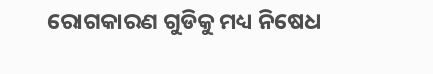ରୋଗକାରଣ ଗୁଡିକୁ ମଧ୍ୟ ନିଷେଧ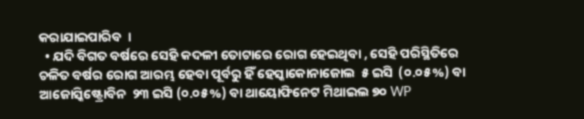କରାଯାଇପାରିବ  ।
  • ଯଦି ବିଗତ ବର୍ଷରେ ସେହି କଦଳୀ ତୋଟାରେ ରୋଗ ହେଇଥିବା , ସେହି ପରିସ୍ଥିତିରେ ଚଳିତ ବର୍ଷର ରୋଗ ଆରମ୍ଭ ହେବା ପୂର୍ବରୁ ହିଁ ହେସ୍କାକୋନାଜୋଲ  ୫ ଇସି  (୦.୦୫%) ବା ଆଜୋସ୍କିଷ୍ଟ୍ରୋବିନ  ୨୩ ଇସି (୦.୦୫%) ବା ଥାୟୋଫିନେଟ ମିଥାଇଲ ୭୦ WP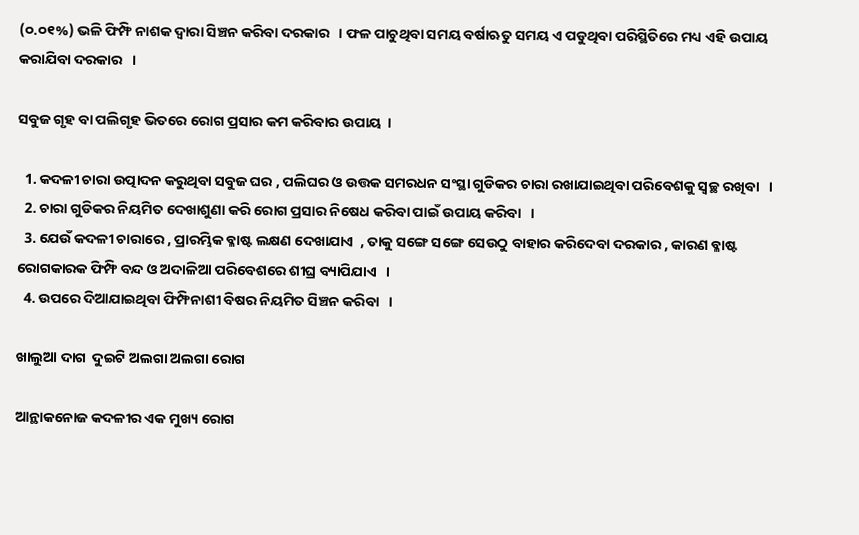(୦.୦୧%) ଭଳି ଫିମ୍ଫି ନାଶକ ଦ୍ଵାରା ସିଞ୍ଚନ କରିବା ଦରକାର   । ଫଳ ପାଚୁଥିବା ସମୟ ବର୍ଷାଋତୁ ସମୟ ଏ ପଡୁଥିବା ପରିସ୍ଥିତିରେ ମଧ୍ୟ ଏହି ଉପାୟ କରାଯିବା ଦରକାର   ।

ସବୁଜ ଗୃହ ବା ପଲିଗୃହ ଭିତରେ ରୋଗ ପ୍ରସାର କମ କରିବାର ଉପାୟ  ।

  1. କଦଳୀ ଚାରା ଉତ୍ପାଦନ କରୁଥିବା ସବୁଜ ଘର , ପଲିଘର ଓ ଉତ୍ତକ ସମରଧନ ସଂସ୍ଥା ଗୁଡିକର ଚାରା ରଖାଯାଇଥିବା ପରିବେଶକୁ ସ୍ଵଚ୍ଛ ରଖିବା   ।
  2. ଚାରା ଗୁଡିକର ନିୟମିତ ଦେଖାଶୁଣା କରି ରୋଗ ପ୍ରସାର ନିଷେଧ କରିବା ପାଇଁ ଉପାୟ କରିବା   ।
  3. ଯେଉଁ କଦଳୀ ଚାରାରେ , ପ୍ରାରମ୍ଭିକ ବ୍ଳାଷ୍ଟ ଲକ୍ଷଣ ଦେଖାଯାଏ  , ତାକୁ ସଙ୍ଗେ ସଙ୍ଗେ ସେଉଠୁ ବାହାର କରିଦେବା ଦରକାର , କାରଣ ବ୍ଳାଷ୍ଟ ରୋଗକାରକ ଫିମ୍ଫି ବନ୍ଦ ଓ ଅଦାଳିଆ ପରିବେଶରେ ଶୀଘ୍ର ବ୍ୟାପିଯାଏ   ।
  4. ଉପରେ ଦିଆଯାଇଥିବା ଫିମ୍ଫିନାଶୀ ବିଷର ନିୟମିତ ସିଞ୍ଚନ କରିବା   ।

ଖାଲୁଆ ଦାଗ  ଦୁଇଟି ଅଲଗା ଅଲଗା ରୋଗ

ଆନ୍ଥାକନୋଜ କଦଳୀର ଏକ ମୁଖ୍ୟ ରୋଗ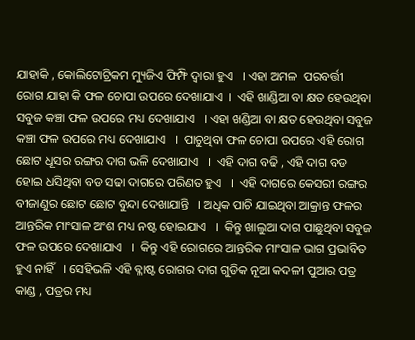ଯାହାକି , କୋଲିଟୋଟ୍ରିକମ ମ୍ୟୁଜିଏ ଫିମ୍ଫି ଦ୍ଵାରା ହୁଏ   । ଏହା ଅମଳ  ପରବର୍ତ୍ତୀ  ରୋଗ ଯାହା କି ଫଳ ଚୋପା ଉପରେ ଦେଖାଯାଏ  ।  ଏହି ଖାଣ୍ଡିଆ ବା କ୍ଷତ ହେଉଥିବା ସବୁଜ କଞ୍ଚା ଫଳ ଉପରେ ମଧ୍ୟ ଦେଖାଯାଏ   । ଏହା ଖଣ୍ଡିଆ ବା କ୍ଷତ ହେଉଥିବା ସବୁଜ କଞ୍ଚା ଫଳ ଉପରେ ମଧ୍ୟ ଦେଖାଯାଏ   ।  ପାଚୁଥିବା ଫଳ ଚୋପା ଉପରେ ଏହି ରୋଗ ଛୋଟ ଧୂସର ରଙ୍ଗର ଦାଗ ଭଳି ଦେଖାଯାଏ   ।  ଏହି ଦାଗ ବଢି , ଏହି ଦାଗ ବଡ ହୋଇ ଧସିଥିବା ବଡ ସଢା ଦାଗରେ ପରିଣତ ହୁଏ   ।  ଏହି ଦାଗରେ କେସରୀ ରଙ୍ଗର ବୀଜାଣୁର ଛୋଟ ଛୋଟ ବୁନ୍ଦା ଦେଖାଯାନ୍ତି   । ଅଧିକ ପାଚି ଯାଇଥିବା ଆକ୍ରାନ୍ତ ଫଳର ଆନ୍ତରିକ ମାଂସାଳ ଅଂଶ ମଧ୍ୟ ନଷ୍ଟ ହୋଇଯାଏ   ।  କିନ୍ତୁ ଖାଲୁଆ ଦାଗ ପାଛୁଥିବା ସବୁଜ ଫଳ ଉପରେ ଦେଖାଯାଏ   ।  କିନ୍ତୁ ଏହି ରୋଗରେ ଆନ୍ତରିକ ମାଂସାଳ ଭାଗ ପ୍ରଭାବିତ ହୁଏ ନାହିଁ   । ସେହିଭଳି ଏହି ବ୍ଳାଷ୍ଟ ରୋଗର ଦାଗ ଗୁଡିକ ନୂଆ କଦଳୀ ପୁଆର ପତ୍ର କାଣ୍ଡ , ପତ୍ରର ମଧ୍ୟ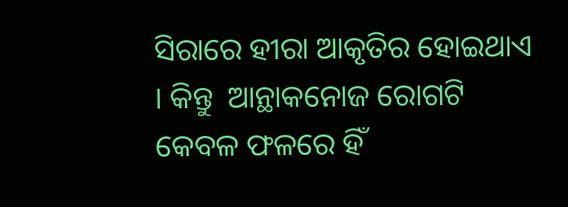ସିରାରେ ହୀରା ଆକୃତିର ହୋଇଥାଏ  । କିନ୍ତୁ  ଆନ୍ଥାକନୋଜ ରୋଗଟି କେବଳ ଫଳରେ ହିଁ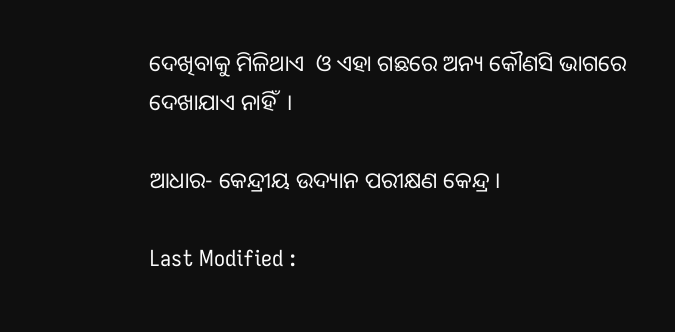ଦେଖିବାକୁ ମିଳିଥାଏ  ଓ ଏହା ଗଛରେ ଅନ୍ୟ କୌଣସି ଭାଗରେ ଦେଖାଯାଏ ନାହିଁ  ।

ଆଧାର- କେନ୍ଦ୍ରୀୟ ଉଦ୍ୟାନ ପରୀକ୍ଷଣ କେନ୍ଦ୍ର ।

Last Modified :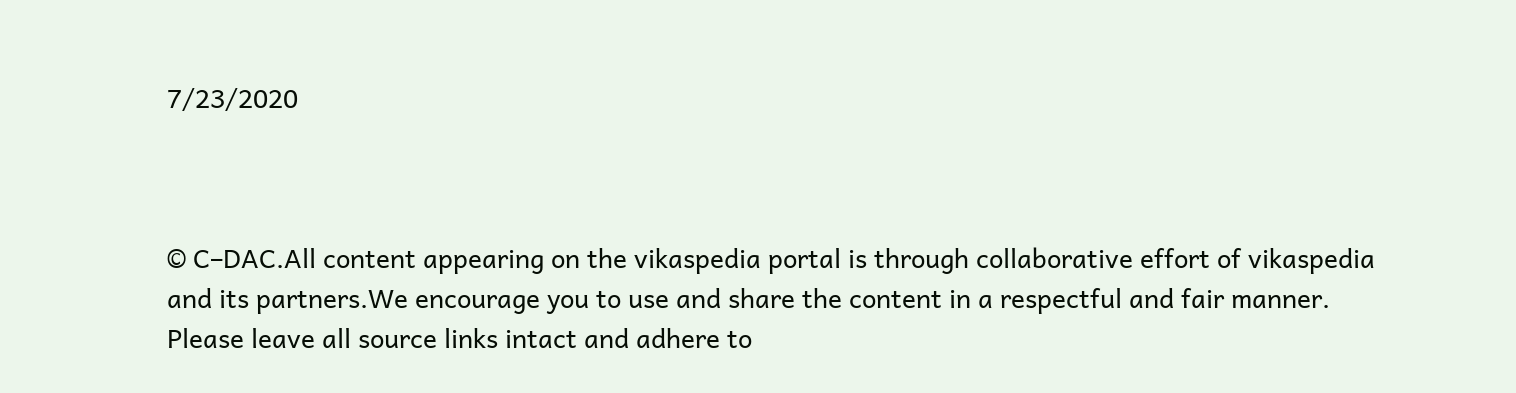7/23/2020



© C–DAC.All content appearing on the vikaspedia portal is through collaborative effort of vikaspedia and its partners.We encourage you to use and share the content in a respectful and fair manner. Please leave all source links intact and adhere to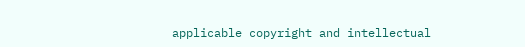applicable copyright and intellectual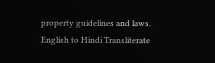property guidelines and laws.
English to Hindi Transliterate